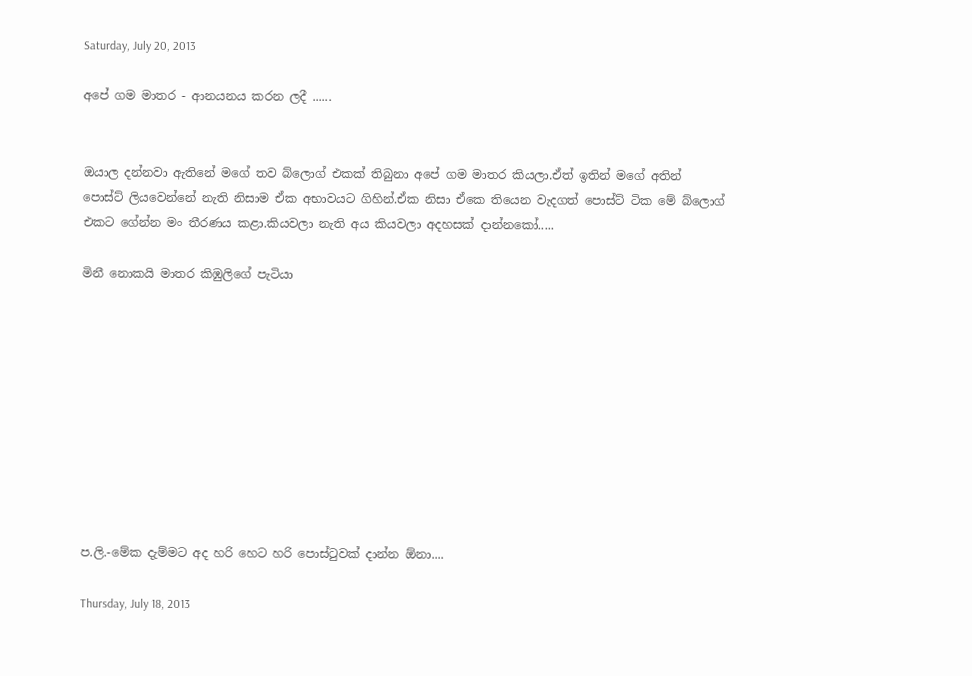Saturday, July 20, 2013

අපේ ගම මාතර - ආනයනය කරන ලදී ......


ඔයාල දන්නවා ඇතිනේ මගේ තව බ්ලොග් එකක් තිබුනා අපේ ගම මාතර කියලා.ඒත් ඉතින් මගේ අතින් පොස්ට් ලියවෙන්නේ නැති නිසාම ඒක අභාවයට ගිහින්.ඒක නිසා ඒකෙ තියෙන වැදගත් පොස්ට් ටික මේ බ්ලොග් එකට ගේන්න මං තීරණය කළා.කියවලා නැති අය කියවලා අදහසක් දාන්නකෝ.....

මිනී නොකයි මාතර කිඹුලිගේ පැටියා










ප.ලි.-මේක දැම්මට අද හරි හෙට හරි පොස්ටුවක් දාන්න ඕනා....

Thursday, July 18, 2013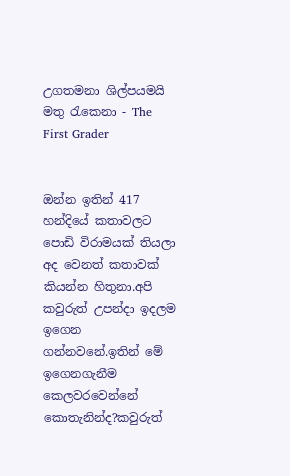උගතමනා ශිල්පයමයි මතු රැකෙනා - The First Grader


ඔන්න ඉතින් 417 හන්දියේ කතාවලට පොඩි විරාමයක් තියලා අද වෙනත් කතාවක් කියන්න හිතුනා.අපි කවුරුත් උපන්දා ඉදලම ඉගෙන ගන්නවනේ.ඉතින් මේ ඉගෙනගැනීම කෙලවරවෙන්නේ කොතැනින්ද?කවුරුත්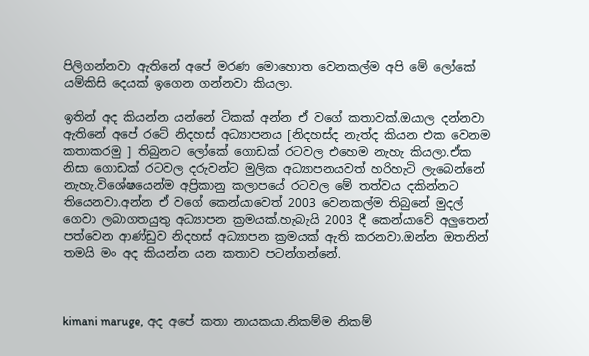පිලිගන්නවා ඇතිනේ අපේ මරණ මොහොත වෙනකල්ම අපි මේ ලෝකේ යම්කිසි දෙයක් ඉගෙන ගන්නවා කියලා.

ඉතින් අද කියන්න යන්නේ ටිකක් අන්න ඒ වගේ කතාවක්.ඔයාල දන්නවා ඇතිනේ අපේ රටේ නිදහස් අධ්‍යාපනය [නිදහස්ද නැත්ද කියන එක වෙනම කතාකරමු ] තිබුනට ලෝකේ ගොඩක් රටවල එහෙම නැහැ කියලා.ඒක නිසා ගොඩක් රටවල දරුවන්ට මුලික අධ්‍යාපනයවත් හරිහැටි ලැබෙන්නේ නැහැ.විශේෂයෙන්ම අප්‍රිකානු කලාපයේ රටවල මේ තත්වය දකින්නට තියෙනවා.අන්න ඒ වගේ කෙන්යාවෙත් 2003 වෙනකල්ම තිබුනේ මුදල් ගෙවා ලබාගතයුතු අධ්‍යාපන ක්‍රමයක්.හැබැයි 2003 දී කෙන්යාවේ අලුතෙන් පත්වෙන ආණ්ඩුව නිදහස් අධ්‍යාපන ක්‍රමයක් ඇති කරනවා.ඔන්න ඔතනින් තමයි මං අද කියන්න යන කතාව පටන්ගන්නේ.



kimani maruge, අද අපේ කතා නායකයා.නිකම්ම නිකම්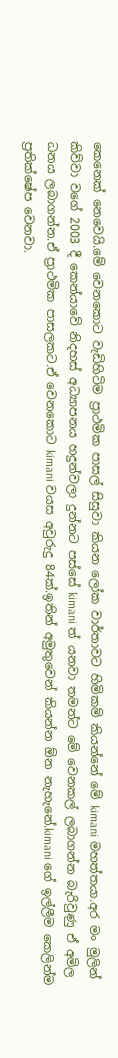කෙනෙක් නෙවෙයි.මේ වෙනකොට වැඩිහිටිම ප්‍රාථමික පාසල් සිසුවා කියන ලෝක වාර්තාවට හිමිකම් කියන්නේ මේ kimani මහත්තයා.අර මං මුලින් කිව්වා වගේ 2003 දී කෙන්යාවේ නිදහස් අධ්‍යාපනය හදුන්වලා දුන්නට පස්සේ kimani ත් යනවා තමන්ට මේ වෙනකල් ලබාගන්න බැරිවුණු ඒ අමිල ධනය ලබාගන්න.ඒ ප්‍රාථමික පාසලකට.ඒ වෙනකොට kimani වයස අවුරුදු 84ක්.ඉතින් අමුතුවෙන් කියන්න ඕන නැහැනේ.kimani ගේ ඉල්ලීම කෙලින්ම ප්‍රතික්ෂේප වෙනවා.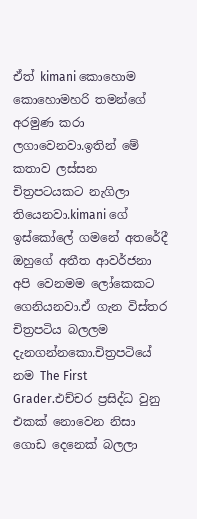ඒත් kimani කොහොම කොහොමහරි තමන්ගේ අරමුණ කරා ලගාවෙනවා.ඉතින් මේ කතාව ලස්සන චිත්‍රපටයකට නැගිලා තියෙනවා.kimani ගේ ඉස්කෝලේ ගමනේ අතරේදී ඔහුගේ අතීත ආවර්ජනා අපි වෙනමම ලෝකෙකට ගෙනියනවා.ඒ ගැන විස්තර චිත්‍රපටිය බලලම දැනගන්නකො.චිත්‍රපටියේ නම The First Grader.එච්චර ප්‍රසිද්ධ වුනු එකක් නොවෙන නිසා ගොඩ දෙනෙක් බලලා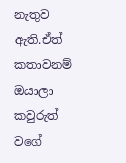නැතුව ඇති.ඒත් කතාවනම් ඔයාලා කවුරුත් වගේ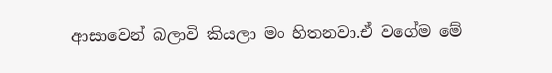ආසාවෙන් බලාවි කියලා මං හිතනවා.ඒ වගේම මේ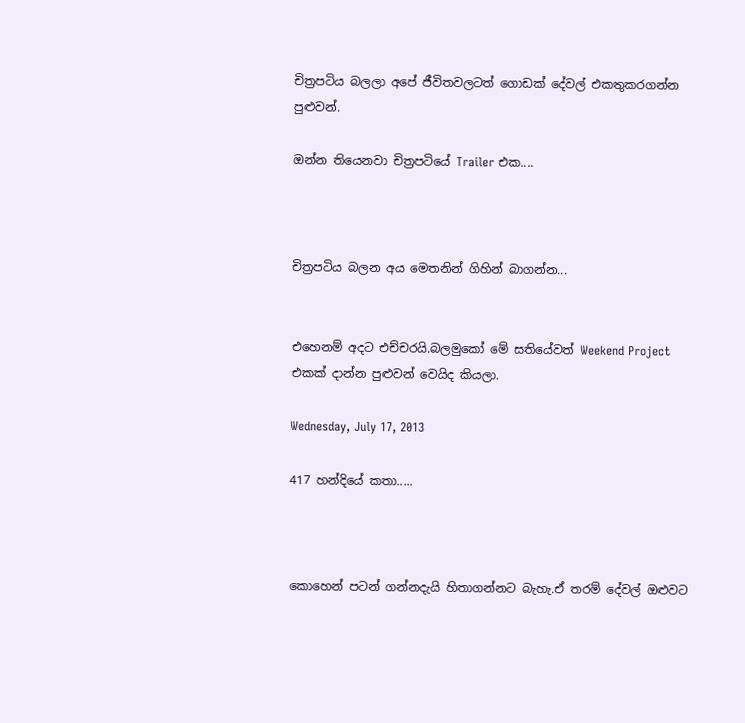චිත්‍රපටිය බලලා අපේ ජීවිතවලටත් ගොඩක් දේවල් එකතුකරගන්න පුළුවන්.

ඔන්න තියෙනවා චිත්‍රපටියේ Trailer එක....



චිත්‍රපටිය බලන අය මෙතනින් ගිහින් බාගන්න...


එහෙනම් අදට එච්චරයි.බලමුකෝ මේ සතියේවත් Weekend Project එකක් දාන්න පුළුවන් වෙයිද කියලා.

Wednesday, July 17, 2013

417 හන්දියේ කතා.....



කොහෙන් පටන් ගන්නදැයි හිතාගන්නට බැහැ.ඒ තරම් දේවල් ඔළුවට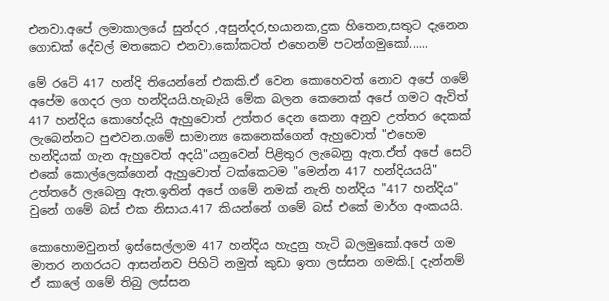එනවා.අපේ ලමාකාලයේ සුන්දර ,අසුන්දර,භයානක,දුක හිතෙන,සතුට දැනෙන ගොඩක් දේවල් මතකෙට එනවා.කෝකටත් එහෙනම් පටන්ගමුකෝ......

මේ රටේ 417 හන්දි තියෙන්නේ එකකි.ඒ වෙන කොහෙවත් නොව අපේ ගමේ අපේම ගෙදර ලග හන්දියයි.හැබැයි මේක බලන කෙනෙක් අපේ ගමට ඇවිත් 417 හන්දිය කොහේදැයි ඇහුවොත් උත්තර දෙන කෙනා අනුව උත්තර දෙකක් ලැබෙන්නට පුළුවන.ගමේ සාමාන්‍ය කෙනෙක්ගෙන් ඇහුවොත් "එහෙම හන්දියක් ගැන ඇහුවෙත් අදයි"යනුවෙන් පිළිතුර ලැබෙනු ඇත.ඒත් අපේ සෙට් එකේ කොල්ලෙක්ගෙන් ඇහුවොත් ටක්කෙටම "මෙන්න 417 හන්දියයයි" උත්තරේ ලැබෙනු ඇත.ඉතින් අපේ ගමේ නමක් නැති හන්දිය "417 හන්දිය" වුනේ ගමේ බස් එක නිසාය.417 කියන්නේ ගමේ බස් එකේ මාර්ග අංකයයි.

කොහොමවුනත් ඉස්සෙල්ලාම 417 හන්දිය හැදුනු හැටි බලමුකෝ.අපේ ගම මාතර නගරයට ආසන්නව පිහිටි නමුත් කුඩා ඉතා ලස්සන ගමකි.[ දැන්නම් ඒ කාලේ ගමේ තිබු ලස්සන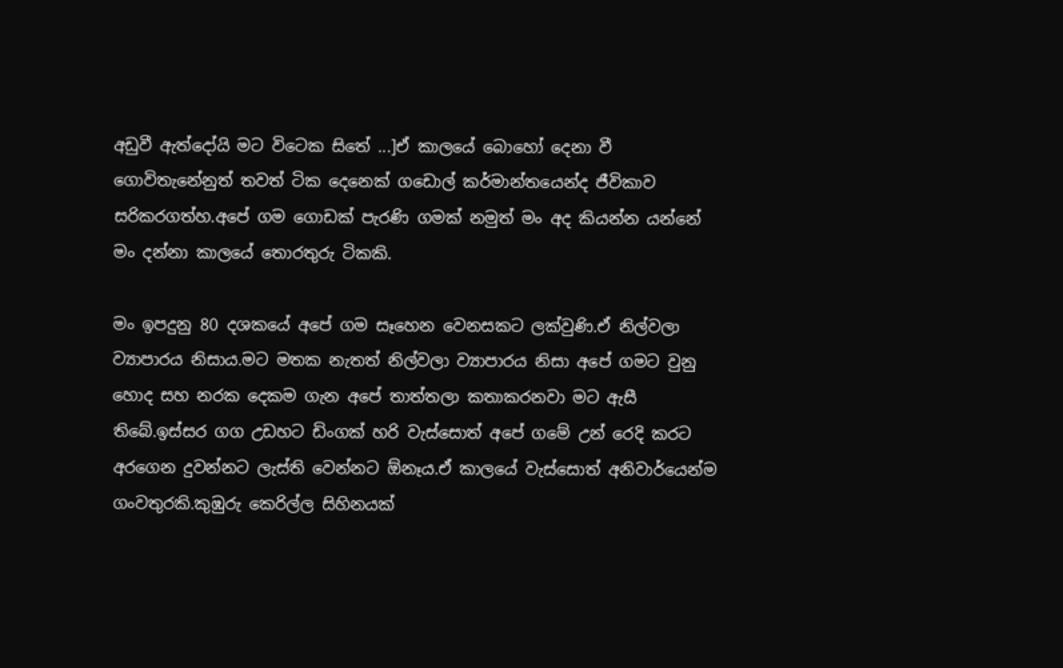අඩුවී ඇත්දෝයි මට විටෙක සිතේ ...]ඒ කාලයේ බොහෝ දෙනා වී ගොවිතැනේනුත් තවත් ටික දෙනෙක් ගඩොල් කර්මාන්තයෙන්ද ජීවිකාව සරිකරගත්හ.අපේ ගම ගොඩක් පැරණි ගමක් නමුත් මං අද කියන්න යන්නේ මං දන්නා කාලයේ තොරතුරු ටිකකි.

මං ඉපදුනු 80 දශකයේ අපේ ගම සෑහෙන වෙනසකට ලක්වුණි.ඒ නිල්වලා ව්‍යාපාරය නිසාය.මට මතක නැතත් නිල්වලා ව්‍යාපාරය නිසා අපේ ගමට වුනු හොද සහ නරක දෙකම ගැන අපේ තාත්තලා කතාකරනවා මට ඇසී තිබේ.ඉස්සර ගග උඩහට ඩිංගක් හරි වැස්සොත් අපේ ගමේ උන් රෙදි කරට අරගෙන දුවන්නට ලැස්ති වෙන්නට ඕනෑය.ඒ කාලයේ වැස්සොත් අනිවාර්යෙන්ම ගංවතුරකි.කුඹුරු කෙරිල්ල සිහිනයක්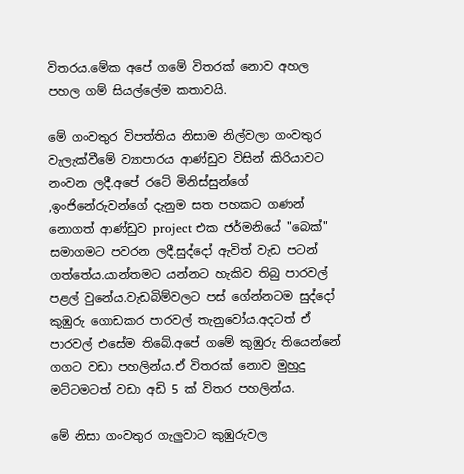විතරය.මේක අපේ ගමේ විතරක් නොව අහල පහල ගම් සියල්ලේම කතාවයි.

මේ ගංවතුර විපත්තිය නිසාම නිල්වලා ගංවතුර වැලැක්වීමේ ව්‍යාපාරය ආණ්ඩුව විසින් කිරියාවට නංවන ලදී.අපේ රටේ මිනිස්සුන්ගේ ,ඉංජිනේරුවන්ගේ දැනුම සත පහකට ගණන් නොගත් ආණ්ඩුව project එක ජර්මනියේ "බෙක්" සමාගමට පවරන ලදී.සුද්දෝ ඇවිත් වැඩ පටන් ගත්තේය.යාන්තමට යන්නට හැකිව තිබු පාරවල් පළල් වුනේය.වැඩබිම්වලට පස් ගේන්නටම සුද්දෝ කුඹුරු ගොඩකර පාරවල් තැනුවෝය.අදටත් ඒ පාරවල් එසේම තිබේ.අපේ ගමේ කුඹුරු තියෙන්නේ ගගට වඩා පහලින්ය.ඒ විතරක් නොව මුහුදු මට්ටමටත් වඩා අඩි 5 ක් විතර පහලින්ය.

මේ නිසා ගංවතුර ගැලුවාට කුඹුරුවල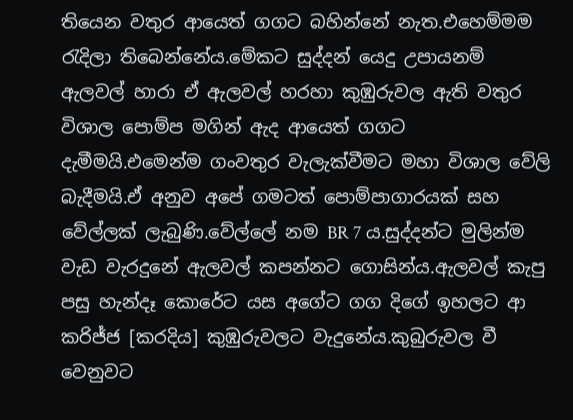තියෙන වතුර ආයෙත් ගගට බහින්නේ නැත.එහෙම්මම රැදිලා තිබෙන්නේය.මේකට සුද්දන් යෙදු උපායනම් ඇලවල් හාරා ඒ ඇලවල් හරහා කුඹුරුවල ඇති වතුර විශාල පොම්ප මගින් ඇද ආයෙත් ගගට දැමීමයි.එමෙන්ම ගංවතුර වැලැක්වීමට මහා විශාල වේලි බැදීමයි.ඒ අනුව අපේ ගමටත් පොම්පාගාරයක් සහ වේල්ලක් ලැබුණි.වේල්ලේ නම BR 7 ය.සුද්දන්ට මුලින්ම වැඩ වැරදුනේ ඇලවල් කපන්නට ගොසින්ය.ඇලවල් කැපු පසු හැන්දෑ කොරේට යස අගේට ගග දිගේ ඉහලට ආ කරිජ්ජ [කරදිය] කුඹුරුවලට වැදුනේය.කුබුරුවල වී වෙනුවට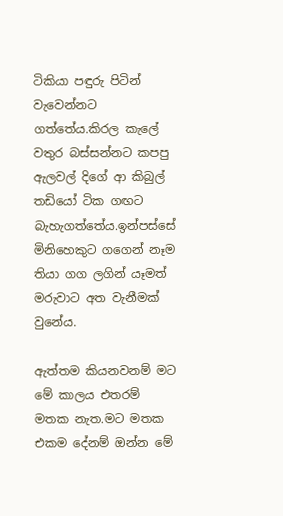ටිකියා පඳුරු පිටින් වැවෙන්නට ගත්තේය.කිරල කැලේ වතුර බස්සන්නට කපපු ඇලවල් දිගේ ආ කිබුල් තඩියෝ ටික ගඟට බැහැගත්තේය.ඉන්පස්සේ මිනිහෙකුට ගගෙන් නෑම තියා ගග ලගින් යෑමත් මරුවාට අත වැනීමක් වුනේය.

ඇත්තම කියනවනම් මට මේ කාලය එතරම් මතක නැත.මට මතක එකම දේනම් ඔන්න මේ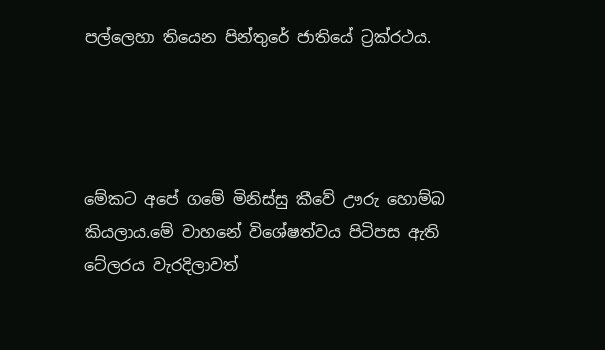පල්ලෙහා තියෙන පින්තුරේ ජාතියේ ට්‍රක්රථය.




මේකට අපේ ගමේ මිනිස්සු කීවේ ඌරු හොම්බ කියලාය.මේ වාහනේ විශේෂත්වය පිටිපස ඇති ටේලරය වැරදිලාවත්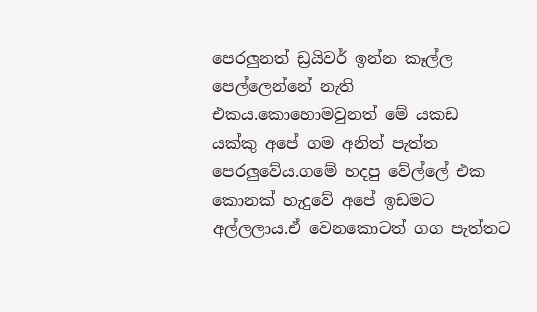පෙරලුනත් ඩ්‍රයිවර් ඉන්න කෑල්ල පෙල්ලෙන්නේ නැති එකය.කොහොමවුනත් මේ යකඩ යක්කු අපේ ගම අනිත් පැත්ත පෙරලුවේය.ගමේ හදපු වේල්ලේ එක කොනක් හැදුවේ අපේ ඉඩමට අල්ලලාය.ඒ වෙනකොටත් ගග පැත්තට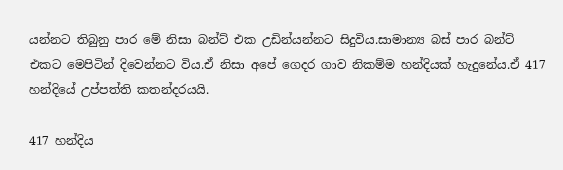යන්නට තිබුනු පාර මේ නිසා බන්ට් එක උඩින්යන්නට සිදුවිය.සාමාන්‍ය බස් පාර බන්ට් එකට මෙපිටින් දිවෙන්නට විය.ඒ නිසා අපේ ගෙදර ගාව නිකම්ම හන්දියක් හැදුනේය.ඒ 417 හන්දියේ උප්පත්ති කතන්දරයයි.

417 හන්දිය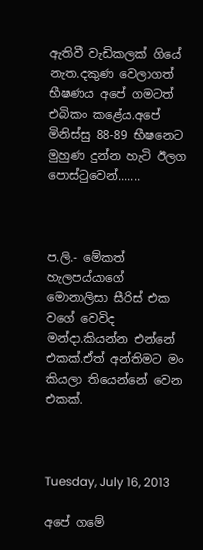ඇතිවී වැඩිකලක් ගියේ නැත.දකුණ වෙලාගත් භීෂණය අපේ ගමටත් එබිකං කළේය.අපේ මිනිස්සු 88-89 භීෂනෙට මුහුණ දුන්න හැටි ඊලග පොස්ටුවෙන්.......



ප.ලි.- මේකත් හැලපය්යාගේ මොනාලිසා සීරිස්‌ එක වගේ වෙවිද මන්දා.කියන්න එන්නේ එකක්.ඒත් අන්තිමට මං කියලා තියෙන්නේ වෙන එකක්.



Tuesday, July 16, 2013

අපේ ගමේ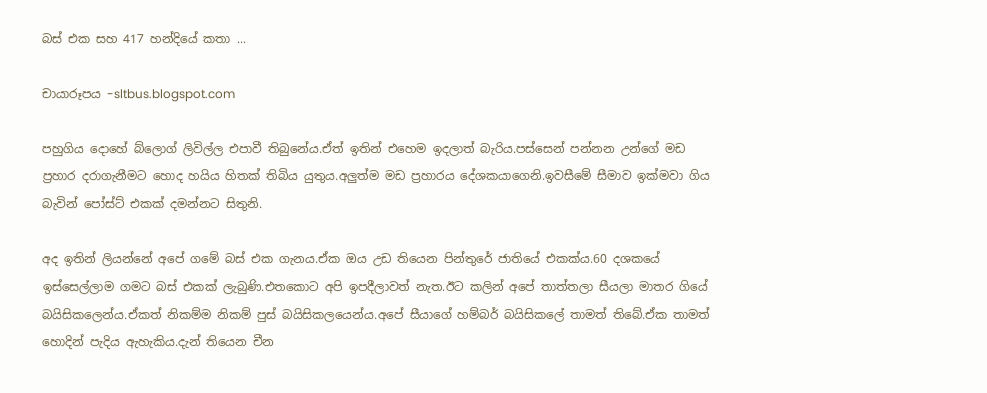බස් එක සහ 417 හන්දියේ කතා ...

චායාරූපය -sltbus.blogspot.com

පහුගිය දොහේ බ්ලොග් ලිවිල්ල එපාවී තිබුනේය.ඒත් ඉතින් එහෙම ඉදලාත් බැරිය.පස්සෙන් පන්නන උන්ගේ මඩ ප්‍රහාර දරාගැනීමට හොද හයිය හිතක් තිබිය යුතුය.අලුත්ම මඩ ප්‍රහාරය දේශකයාගෙනි.ඉවසීමේ සීමාව ඉක්මවා ගිය බැවින් පෝස්ට් එකක් දමන්නට සිතුනි.

අද ඉතින් ලියන්නේ අපේ ගමේ බස් එක ගැනය.ඒක ඔය උඩ තියෙන පින්තුරේ ජාතියේ එකක්ය.60 දශකයේ ඉස්සෙල්ලාම ගමට බස් එකක් ලැබුණි.එතකොට අපි ඉපදීලාවත් නැත.ඊට කලින් අපේ තාත්තලා සීයලා මාතර ගියේ බයිසිකලෙන්ය.ඒකත් නිකම්ම නිකම් පුස් බයිසිකලයෙන්ය.අපේ සීයාගේ හම්බර් බයිසිකලේ තාමත් තිබේ.ඒක තාමත් හොදින් පැදිය ඇහැකිය.දැන් තියෙන චීන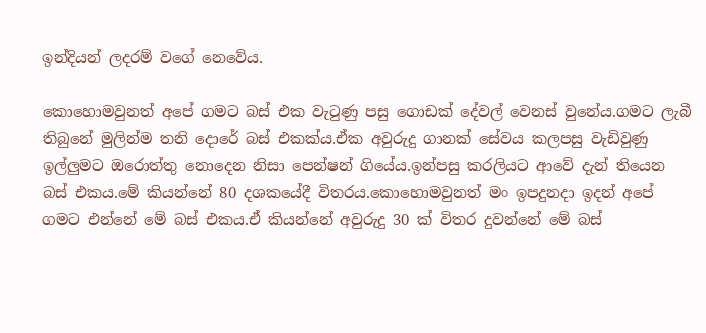ඉන්දියන් ලදරම් වගේ නෙවේය.

කොහොමවුනත් අපේ ගමට බස් එක වැටුණු පසු ගොඩක් දේවල් වෙනස් වුනේය.ගමට ලැබී තිබුනේ මුලින්ම තනි දොරේ බස් එකක්ය.ඒක අවුරුදු ගානක් සේවය කලපසු වැඩිවුණු ඉල්ලුමට ඔරොත්තු නොදෙන නිසා පෙන්ෂන් ගියේය.ඉන්පසු කරලියට ආවේ දැන් තියෙන බස් එකය.මේ කියන්නේ 80 දශකයේදී විතරය.කොහොමවුනත් මං ඉපදුනදා ඉදන් අපේ ගමට එන්නේ මේ බස් එකය.ඒ කියන්නේ අවුරුදු 30 ක් විතර දුවන්නේ මේ බස්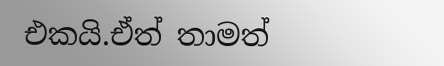එකයි.ඒත් තාමත්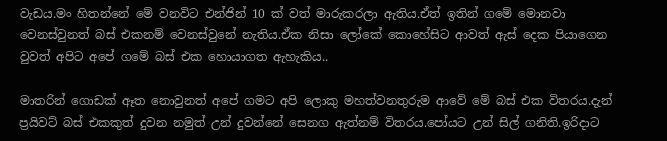වැඩය.මං හිතන්නේ මේ වනවිට එන්ජින් 10 ක් වත් මාරුකරලා ඇතිය.ඒත් ඉතින් ගමේ මොනවා වෙනස්වුනත් බස් එකනම් වෙනස්වුනේ නැතිය.ඒක නිසා ලෝකේ කොහේසිට ආවත් ඇස් දෙක පියාගෙන වුවත් අපිට අපේ ගමේ බස් එක හොයාගත ඇහැකිය..

මාතරින් ගොඩක් ඈත නොවුනත් අපේ ගමට අපි ලොකු මහත්වනතුරුම ආවේ මේ බස් එක විතරය.දැන් ප්‍රයිවට් බස් එකකුත් දුවන නමුත් උන් දුවන්නේ සෙනග ඇත්නම් විතරය.පෝයට උන් සිල් ගනිති.ඉරිදාට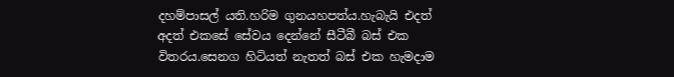දහම්පාසල් යති.හරිම ගුනයහපත්ය.හැබැයි එදත් අදත් එකසේ සේවය දෙන්නේ සීටීබී බස් එක විතරය.සෙනග හිටියත් නැතත් බස් එක හැමදාම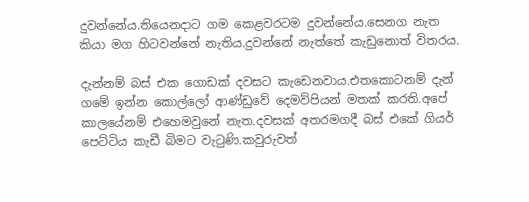දුවන්නේය.තියෙනදාට ගම කෙළවරටම දුවන්නේය.සෙනග නැත කියා මග හිටවන්නේ නැතිය.දුවන්නේ නැත්තේ කැඩුනොත් විතරය.

දැන්නම් බස් එක ගොඩක් දවසට කැඩෙනවාය.එතකොටනම් දැන් ගමේ ඉන්න කොල්ලෝ ආණ්ඩුවේ දෙමව්පියන් මතක් කරති.අපේ කාලයේනම් එහෙමවුනේ නැත.දවසක් අතරමගදී බස් එකේ ගියර් පෙට්ටිය කැඩී බිමට වැටුණි.කවුරුවත්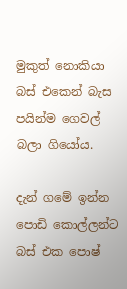මුකුත් නොකියා බස් එකෙන් බැස පයින්ම ගෙවල් බලා ගියෝය.

දැන් ගමේ ඉන්න පොඩි කොල්ලන්ට බස් එක පොෂ්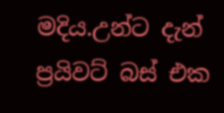මදිය.උන්ට දැන් ප්‍රයිවට් බස් එක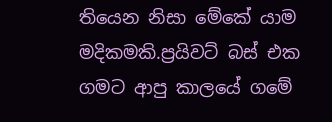තියෙන නිසා මේකේ යාම මදිකමකි.ප්‍රයිවට් බස් එක ගමට ආපු කාලයේ ගමේ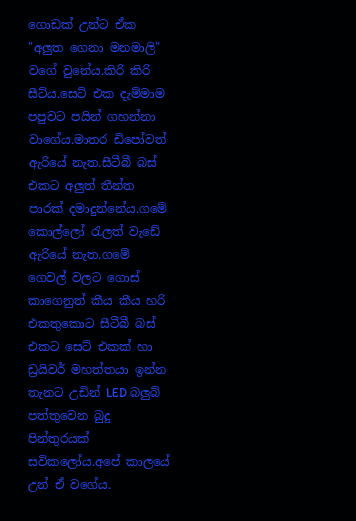ගොඩක් උන්ට ඒක "අලුත ගෙනා මනමාලි" වගේ වුනේය.කිරි කිරි සීට්ය.සෙට් එක දැම්මාම පපුවට පයින් ගහන්නා වාගේය.මාතර ඩිපෝවත් ඇරියේ නැත.සීටීබී බස් එකට අලුත් තීන්ත පාරක් දමාදුන්නේය.ගමේ කොල්ලෝ රැලත් වැඩේ ඇරියේ නැත.ගමේ ගෙවල් වලට ගොස් කාගෙනුත් කීය කීය හරි එකතුකොට සීටීබී බස් එකට සෙට් එකක් හා ඩ්‍රයිවර් මහත්තයා ඉන්න තැනට උඩින් LED බලුබ් පත්තුවෙන බුදු පින්තුරයක් සවිකලෝය.අපේ කාලයේ උන් ඒ වගේය.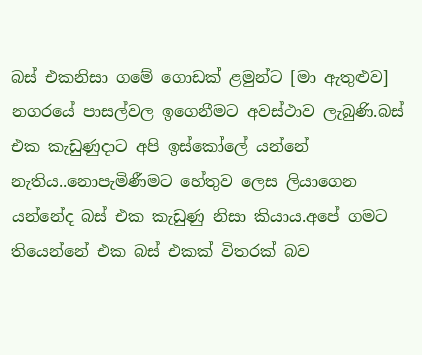බස් එකනිසා ගමේ ගොඩක් ළමුන්ට [මා ඇතුළුව] නගරයේ පාසල්වල ඉගෙනීමට අවස්ථාව ලැබුණි.බස් එක කැඩුණුදාට අපි ඉස්කෝලේ යන්නේ නැතිය..නොපැමිණීමට හේතුව ලෙස ලියාගෙන යන්නේද බස් එක කැඩුණු නිසා කියාය.අපේ ගමට තියෙන්නේ එක බස් එකක් විතරක් බව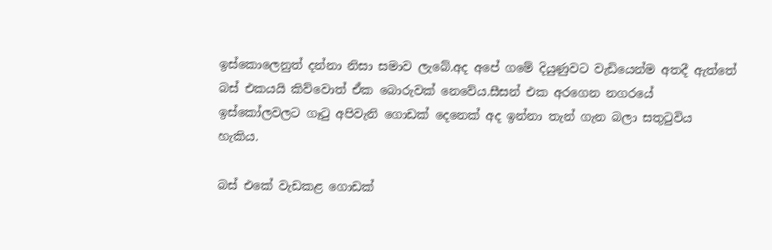ඉස්කොලෙනුත් දන්නා නිසා සමාව ලැබේ.අද අපේ ගමේ දියුණුවට වැඩියෙන්ම අතදී ඇත්තේ බස් එකයයි කිව්වොත් ඒක බොරුවක් නෙවේය.සීසන් එක අරගෙන නගරයේ ඉස්කෝලවලට ගෑටු අපිවැනි ගොඩක් දෙනෙක් අද ඉන්නා තැන් ගැන බලා සතුටුවිය හැකිය.

බස් එකේ වැඩකළ ගොඩක්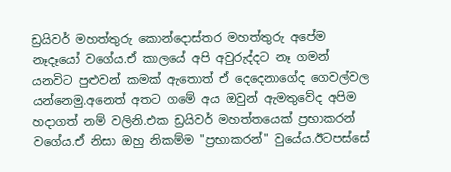ඩ්‍රයිවර් මහත්තුරු කොන්දොස්තර මහත්තුරු අපේම නෑදෑයෝ වගේය.ඒ කාලයේ අපි අවුරුද්දට නෑ ගමන් යනවිට පුළුවන් කමක් ඇතොත් ඒ දෙදෙනාගේද ගෙවල්වල යන්නෙමු.අනෙත් අතට ගමේ අය ඔවුන් ඇමතුවේද අපිම හදාගත් නම් වලිනි.එක ඩ්‍රයිවර් මහත්තයෙක් ප්‍රභාකරන් වගේය.ඒ නිසා ඔහු නිකම්ම "ප්‍රභාකරන්" වුයේය.ඊටපස්සේ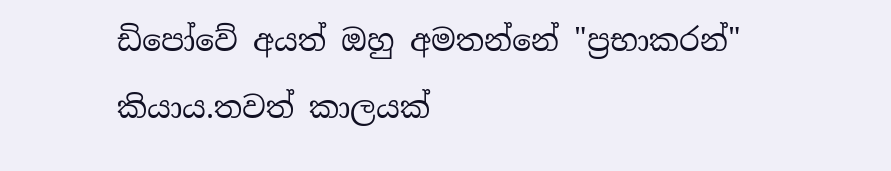ඩිපෝවේ අයත් ඔහු අමතන්නේ "ප්‍රභාකරන්" කියාය.තවත් කාලයක්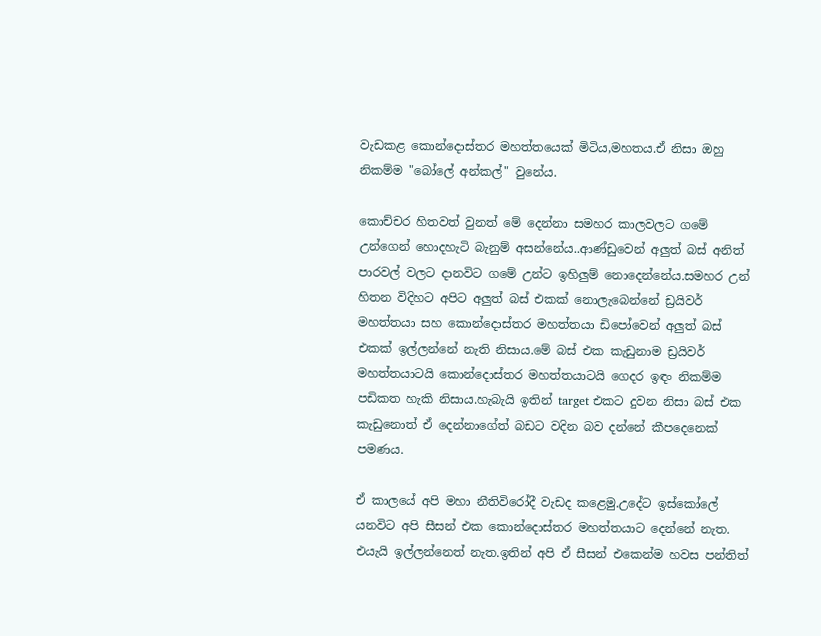වැඩකළ කොන්දොස්තර මහත්තයෙක් මිටිය,මහතය.ඒ නිසා ඔහු නිකම්ම "බෝලේ අන්කල්" වුනේය.

කොච්චර හිතවත් වුනත් මේ දෙන්නා සමහර කාලවලට ගමේ උන්ගෙන් හොදහැටි බැනුම් අසන්නේය..ආණ්ඩුවෙන් අලුත් බස් අනිත් පාරවල් වලට දානවිට ගමේ උන්ට ඉහිලුම් නොදෙන්නේය.සමහර උන් හිතන විදිහට අපිට අලුත් බස් එකක් නොලැබෙන්නේ ඩ්‍රයිවර් මහත්තයා සහ කොන්දොස්තර මහත්තයා ඩිපෝවෙන් අලුත් බස් එකක් ඉල්ලන්නේ නැති නිසාය.මේ බස් එක කැඩුනාම ඩ්‍රයිවර් මහත්තයාටයි කොන්දොස්තර මහත්තයාටයි ගෙදර ඉඳං නිකම්ම පඩිකත හැකි නිසාය.හැබැයි ඉතින් target එකට දුවන නිසා බස් එක කැඩුනොත් ඒ දෙන්නාගේත් බඩට වදින බව දන්නේ කීපදෙනෙක් පමණය.

ඒ කාලයේ අපි මහා නීතිවිරෝදී වැඩද කළෙමු.උදේට ඉස්කෝලේ යනවිට අපි සීසන් එක කොන්දොස්තර මහත්තයාට දෙන්නේ නැත.
එයැයි ඉල්ලන්නෙත් නැත.ඉතින් අපි ඒ සීසන් එකෙන්ම හවස පන්තිත්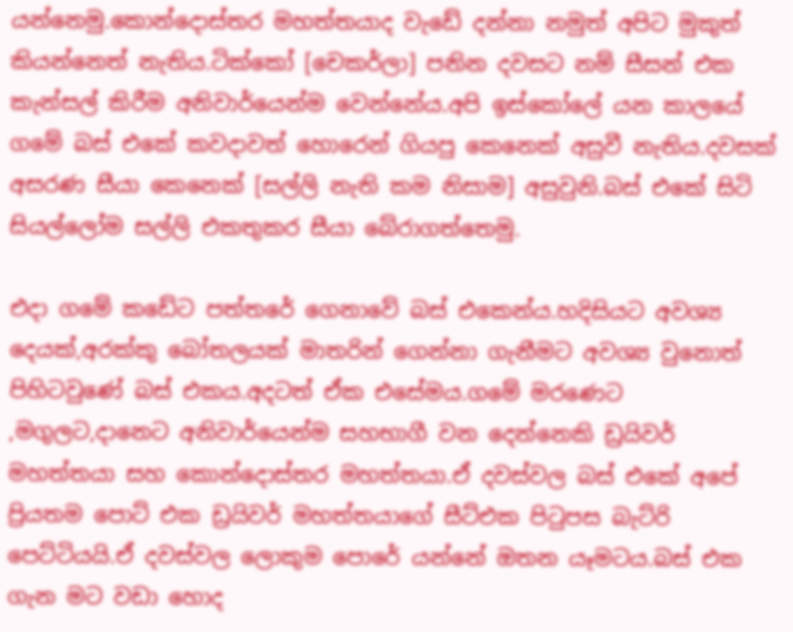යන්නෙමු.කොන්දොස්තර මහත්තයාද වැඩේ දන්නා නමුත් අපිට මුකුත් කියන්නෙත් නැතිය.ටික්කෝ [චෙකර්ලා] පනින දවසට නම් සීසන් එක කැන්සල් කිරීම අනිවාර්යෙන්ම වෙන්නේය.අපි ඉස්කෝලේ යන කාලයේ ගමේ බස් එකේ කවදාවත් හොරෙන් ගියපු කෙනෙක් අසුවී නැතිය.දවසක් අසරණ සීයා කෙනෙක් [සල්ලි නැති කම නිසාම] අසුවුනි.බස් එකේ සිටි සියල්ලෝම සල්ලි එකතුකර සීයා බේරාගත්තෙමු.

එදා ගමේ කඩේට පත්තරේ ගෙනාවේ බස් එකෙන්ය.හදිසියට අවශ්‍ය දෙයක්,අරක්කු බෝතලයක් මාතරින් ගෙන්නා ගැනීමට අවශ්‍ය වුනොත් පිහිටවුණේ බස් එකය.අදටත් ඒක එසේමය.ගමේ මරණෙට ,මගුලට,දානෙට අනිවාර්යෙන්ම සහභාගී වන දෙන්නෙකි ඩ්‍රයිවර් මහත්තයා සහ කොන්දොස්තර මහත්තයා.ඒ දවස්වල බස් එකේ අපේ ප්‍රියතම පොට් එක ඩ්‍රයිවර් මහත්තයාගේ සීට්එක පිටුපස බැට්රි පෙට්ටියයි.ඒ දවස්වල ලොකුම පොරේ යන්නේ ඔතන යෑමටය.බස් එක ගැන මට වඩා හොද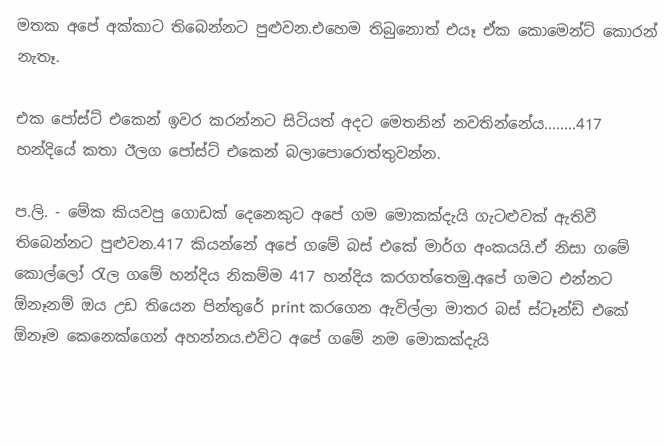මතක අපේ අක්කාට තිබෙන්නට පුළුවන.එහෙම තිබුනොත් එයෑ ඒක කොමෙන්ට් කොරන් නැතෑ.

එක පෝස්ට් එකෙන් ඉවර කරන්නට සිටියත් අදට මෙතනින් නවතින්නේය........417 හන්දියේ කතා ඊලග පෝස්ට් එකෙන් බලාපොරොත්තුවන්න.

ප.ලි. - මේක කියවපු ගොඩක් දෙනෙකුට අපේ ගම මොකක්දැයි ගැටළුවක් ඇතිවී තිබෙන්නට පුළුවන.417 කියන්නේ අපේ ගමේ බස් එකේ මාර්ග අංකයයි.ඒ නිසා ගමේ කොල්ලෝ රැල ගමේ හන්දිය නිකම්ම 417 හන්දිය කරගත්තෙමු.අපේ ගමට එන්නට ඕනෑනම් ඔය උඩ තියෙන පින්තුරේ print කරගෙන ඇවිල්ලා මාතර බස් ස්ටෑන්ඩ් එකේ ඕනෑම කෙනෙක්ගෙන් අහන්නය.එවිට අපේ ගමේ නම මොකක්දැයි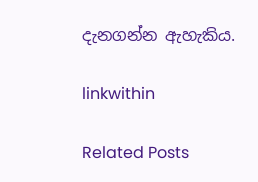දැනගන්න ඇහැකිය.

linkwithin

Related Posts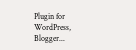Plugin for WordPress, Blogger...